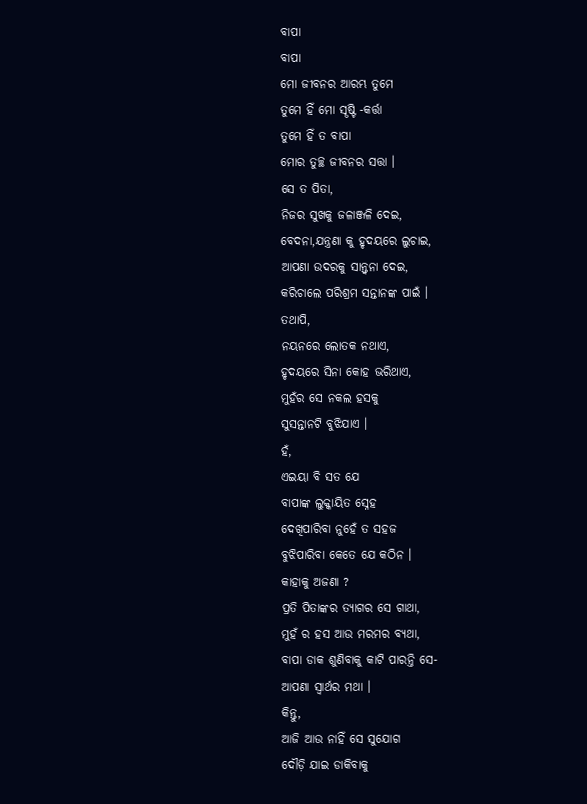ବାପା
ବାପା
ମୋ ଜୀବନର ଆରମ୍ଭ ତୁମେ
ତୁମେ ହିଁ ମୋ ସୄଷ୍ଟି -କର୍ତ୍ତା
ତୁମେ ହିଁ ତ ବାପା
ମୋର ତୁଚ୍ଛ ଜୀବନର ସତ୍ତା ।
ସେ ତ ପିତା,
ନିଜର ସୁଖକୁ ଜଳାଞ୍ଜଳି ଦେଇ,
ବେଦନା,ଯନ୍ତ୍ରଣା କୁ ହୃଦୟରେ ଲୁଚାଇ,
ଆପଣା ଉଦରକୁ ସାନ୍ତ୍ବନା ଦେଇ,
କରିଚାଲେ ପରିଶ୍ରମ ସନ୍ତାନଙ୍କ ପାଇଁ ।
ତଥାପି,
ନୟନରେ ଲୋତକ ନଥାଏ,
ହୃଦୟରେ ସିନା କୋହ ଭରିଥାଏ,
ମୁହଁର ସେ ନକଲ ହସକୁ
ସୁସନ୍ତାନଟି ବୁଝିଯାଏ ।
ହଁ,
ଏଇୟା ବି ସତ ଯେ
ବାପାଙ୍କ ଲୁକ୍କାୟିତ ସ୍ନେହ
ଦେଖିପାରିବା ନୁହେଁ ତ ସହଜ
ବୁଝିପାରିବା କେତେ ଯେ କଠିନ ।
କାହାକୁ ଅଜଣା ?
ପ୍ରତି ପିତାଙ୍କର ତ୍ୟାଗର ସେ ଗାଥା,
ମୁହଁ ର ହସ ଆଉ ମରମର ବ୍ୟଥା,
ବାପା ଡାକ ଶୁଣିବାକୁ କାଟି ପାରନ୍ତି ସେ-
ଆପଣା ସ୍ବାର୍ଥର ମଥା ।
କିନ୍ତୁ,
ଆଜି ଆଉ ନାହିଁ ସେ ସୁଯୋଗ
ଦୌଡ଼ି ଯାଇ ଡାକିବାକୁ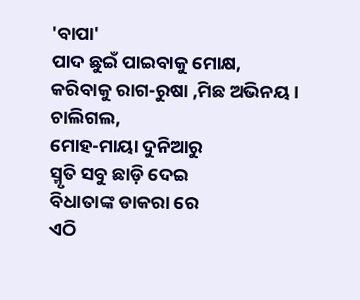'ବାପା'
ପାଦ ଛୁଇଁ ପାଇବାକୁ ମୋକ୍ଷ,
କରିବାକୁ ରାଗ-ରୁଷା ,ମିଛ ଅଭିନୟ ।
ଚାଲିଗଲ,
ମୋହ-ମାୟା ଦୁନିଆରୁ
ସ୍ମୃତି ସବୁ ଛାଡ଼ି ଦେଇ
ବିଧାତାଙ୍କ ଡାକରା ରେ
ଏଠି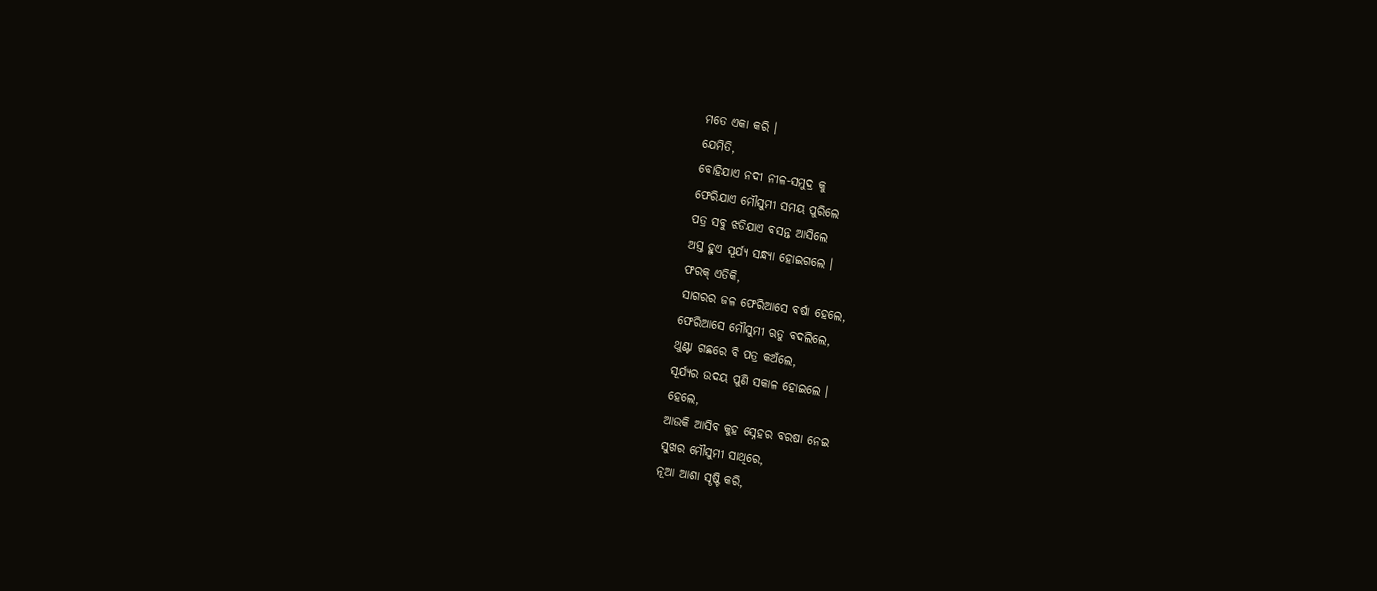ମତେ ଏକା କରି ।
ଯେମିତି,
ବୋହିଯାଏ ନଦୀ ନୀଳ-ସମୁଦ୍ର କୁ
ଫେରିଯାଏ ମୌସୁମୀ ସମୟ ପୁରିଲେ
ପତ୍ର ସବୁ ଝଡିଯାଏ ବସନ୍ତ ଆସିଲେ
ଅସ୍ତ ହୁଏ ସୂର୍ଯ୍ୟ ସନ୍ଧ୍ୟା ହୋଇଗଲେ ।
ଫରକ୍ ଏତିକି,
ସାଗରର ଜଳ ଫେରିଆସେ ବର୍ଷା ହେଲେ,
ଫେରିଆସେ ମୌସୁମୀ ଋତୁ ବଦଲିଲେ,
ଥୁଣ୍ଟା ଗଛରେ ବି ପତ୍ର କଅଁଲେ,
ସୂର୍ଯ୍ୟର ଉଦୟ ପୁଣି ସକାଳ ହୋଇଲେ ।
ହେଲେ,
ଆଉକି ଆସିବ କୁହ ସ୍ନେହର ବରଷା ନେଇ
ସୁଖର ମୌସୁମୀ ସାଥିରେ,
ନୂଆ ଆଶା ସୄଷ୍ଟି କରି,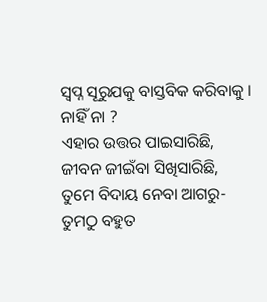ସ୍ବପ୍ନ ସୂରୁଯକୁ ବାସ୍ତବିକ କରିବାକୁ ।
ନାହିଁ ନା ?
ଏହାର ଉତ୍ତର ପାଇସାରିଛି,
ଜୀବନ ଜୀଇଁବା ସିଖିସାରିଛି,
ତୁମେ ବିଦାୟ ନେବା ଆଗରୁ-
ତୁମଠୁ ବହୁତ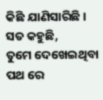କିଛି ଯାଣିସାରିଛି ।
ସତ କହୁଛି,
ତୁମେ ଦେଖେଇଥିବା ପଥ ରେ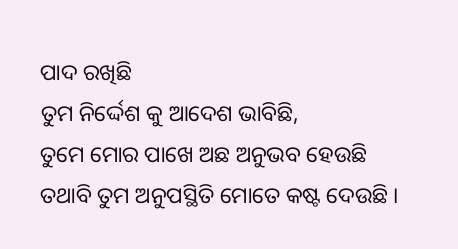ପାଦ ରଖିଛି
ତୁମ ନିର୍ଦ୍ଦେଶ କୁ ଆଦେଶ ଭାବିଛି,
ତୁମେ ମୋର ପାଖେ ଅଛ ଅନୁଭବ ହେଉଛି
ତଥାବି ତୁମ ଅନୁପସ୍ଥିତି ମୋତେ କଷ୍ଟ ଦେଉଛି ।